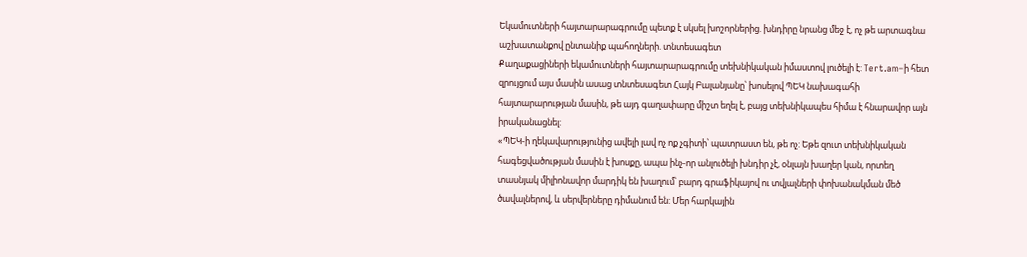Եկամուտների հայտարարագրումը պետք է սկսել խոշորներից. խնդիրը նրանց մեջ է, ոչ թե արտագնա աշխատանքով ընտանիք պահողների. տնտեսագետ
Քաղաքացիների եկամուտների հայտարարագրումը տեխնիկական իմաստով լուծելի է: Tert.am–ի հետ զրույցում այս մասին ասաց տնտեսագետ Հայկ Բալանյանը՝ խոսելով ՊԵԿ նախագահի հայտարարության մասին, թե այդ գաղափարը միշտ եղել է, բայց տեխնիկապես հիմա է հնարավոր այն իրականացնել:
«ՊԵԿ-ի ղեկավարությունից ավելի լավ ոչ ոք չգիտի՝ պատրաստ են, թե ոչ: Եթե զուտ տեխնիկական հագեցվածության մասին է խոսքը, ապա ինչ-որ անլուծելի խնդիր չէ, օնլայն խաղեր կան, որտեղ տասնյակ միլիոնավոր մարդիկ են խաղում՝ բարդ գրաֆիկայով ու տվյալների փոխանակման մեծ ծավալներով, և սերվերները դիմանում են: Մեր հարկային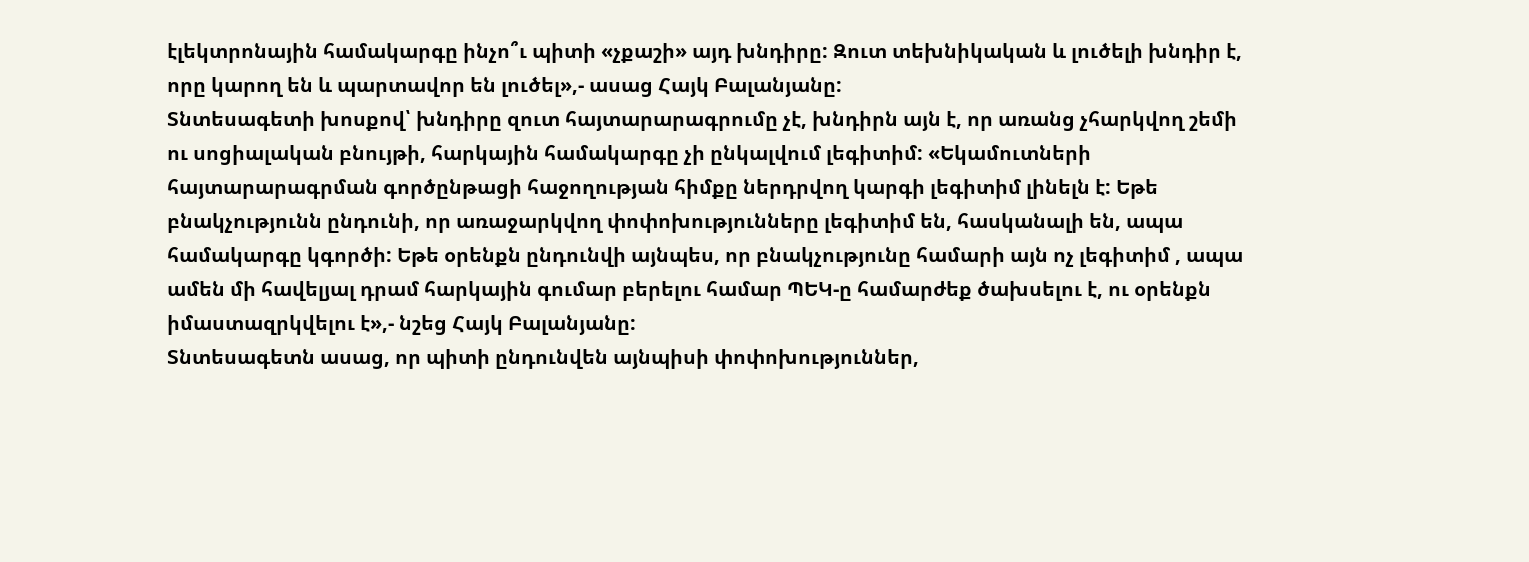էլեկտրոնային համակարգը ինչո՞ւ պիտի «չքաշի» այդ խնդիրը: Զուտ տեխնիկական և լուծելի խնդիր է, որը կարող են և պարտավոր են լուծել»,- ասաց Հայկ Բալանյանը:
Տնտեսագետի խոսքով՝ խնդիրը զուտ հայտարարագրումը չէ, խնդիրն այն է, որ առանց չհարկվող շեմի ու սոցիալական բնույթի, հարկային համակարգը չի ընկալվում լեգիտիմ: «Եկամուտների հայտարարագրման գործընթացի հաջողության հիմքը ներդրվող կարգի լեգիտիմ լինելն է: Եթե բնակչությունն ընդունի, որ առաջարկվող փոփոխությունները լեգիտիմ են, հասկանալի են, ապա համակարգը կգործի: Եթե օրենքն ընդունվի այնպես, որ բնակչությունը համարի այն ոչ լեգիտիմ , ապա ամեն մի հավելյալ դրամ հարկային գումար բերելու համար ՊԵԿ-ը համարժեք ծախսելու է, ու օրենքն իմաստազրկվելու է»,- նշեց Հայկ Բալանյանը:
Տնտեսագետն ասաց, որ պիտի ընդունվեն այնպիսի փոփոխություններ,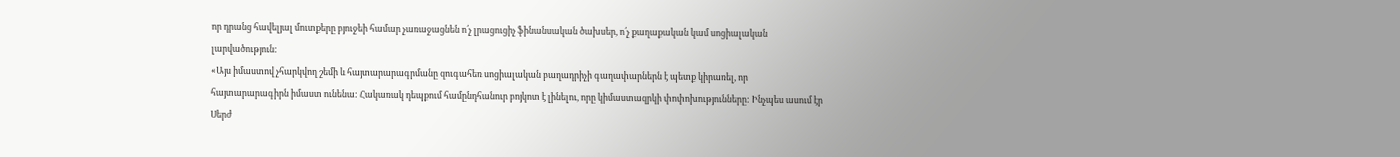որ դրանց հավելյալ մուտքերը բյուջեի համար չառաջացնեն ո՛չ լրացուցիչ ֆինանսական ծախսեր, ո՛չ քաղաքական կամ սոցիալական լարվածություն:
«Այս իմաստով չհարկվող շեմի և հայտարարագրմանը զուգահեռ սոցիալական բաղադրիչի գաղափարներն է պետք կիրառել, որ հայտարարագիրն իմաստ ունենա: Հակառակ դեպքում համընդհանուր բոյկոտ է լինելու, որը կիմաստազրկի փոփոխությունները: Ինչպես ասում էր Սերժ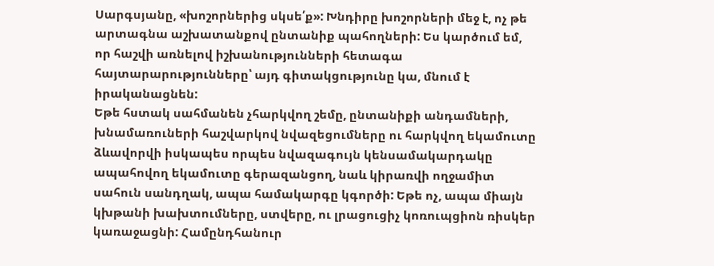Սարգսյանը, «խոշորներից սկսե՛ք»: Խնդիրը խոշորների մեջ է, ոչ թե արտագնա աշխատանքով ընտանիք պահողների: Ես կարծում եմ, որ հաշվի առնելով իշխանությունների հետագա հայտարարությունները՝ այդ գիտակցությունը կա, մնում է իրականացնեն:
Եթե հստակ սահմանեն չհարկվող շեմը, ընտանիքի անդամների, խնամառուների հաշվարկով նվազեցումները ու հարկվող եկամուտը ձևավորվի իսկապես որպես նվազագույն կենսամակարդակը ապահովող եկամուտը գերազանցող, նաև կիրառվի ողջամիտ սահուն սանդղակ, ապա համակարգը կգործի: Եթե ոչ, ապա միայն կխթանի խախտումները, ստվերը, ու լրացուցիչ կոռուպցիոն ռիսկեր կառաջացնի: Համընդհանուր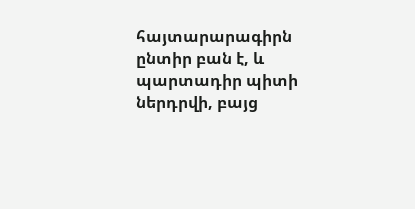հայտարարագիրն ընտիր բան է, և պարտադիր պիտի ներդրվի, բայց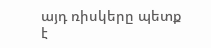այդ ռիսկերը պետք է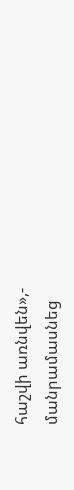հաշվի առնվեն»,- մանրամասնեց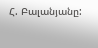Հ. Բալանյանը: